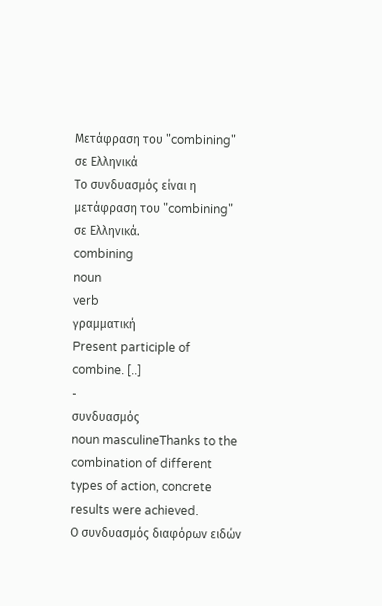Μετάφραση του "combining" σε Ελληνικά
Το συνδυασμός είναι η μετάφραση του "combining" σε Ελληνικά.
combining
noun
verb
γραμματική
Present participle of combine. [..]
-
συνδυασμός
noun masculineThanks to the combination of different types of action, concrete results were achieved.
Ο συνδυασμός διαφόρων ειδών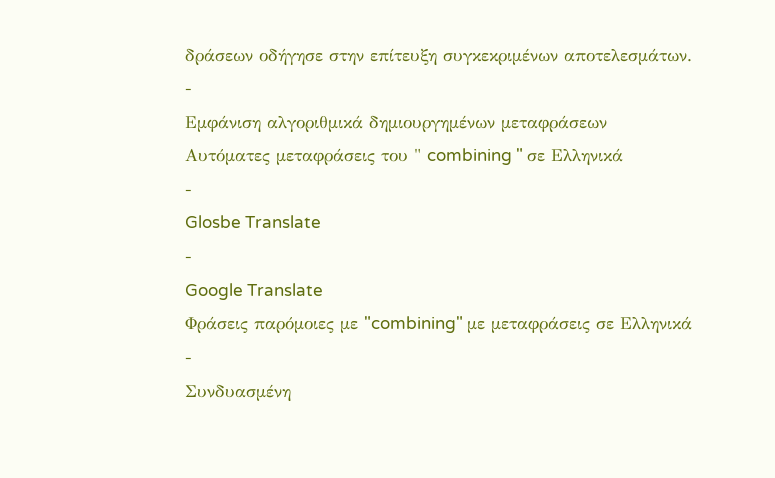δράσεων οδήγησε στην επίτευξη συγκεκριμένων αποτελεσμάτων.
-
Εμφάνιση αλγοριθμικά δημιουργημένων μεταφράσεων
Αυτόματες μεταφράσεις του " combining " σε Ελληνικά
-
Glosbe Translate
-
Google Translate
Φράσεις παρόμοιες με "combining" με μεταφράσεις σε Ελληνικά
-
Συνδυασμένη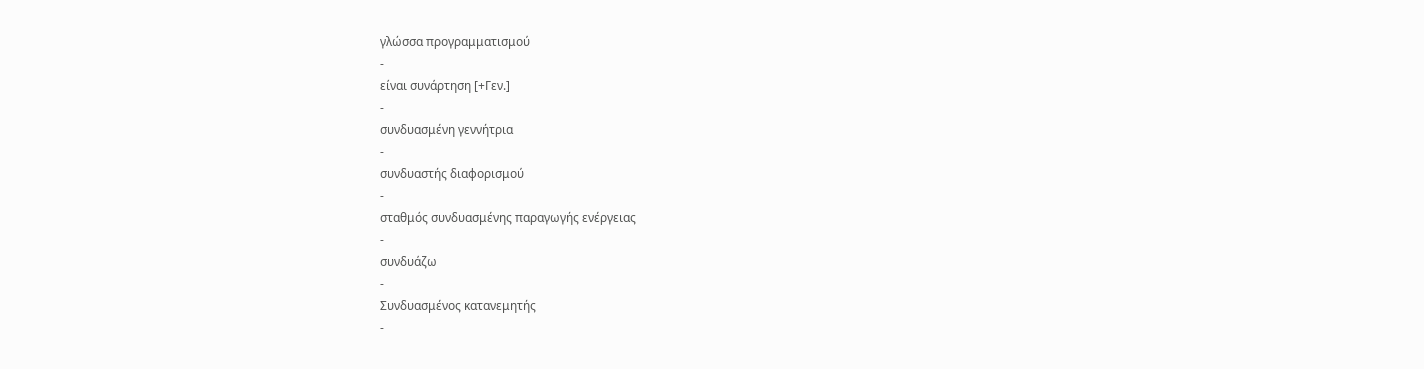γλώσσα προγραμματισμού
-
είναι συνάρτηση [+Γεν.]
-
συνδυασμένη γεννήτρια
-
συνδυαστής διαφορισμού
-
σταθμός συνδυασμένης παραγωγής ενέργειας
-
συνδυάζω
-
Συνδυασμένος κατανεμητής
-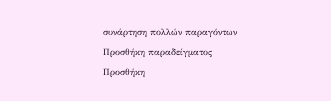συνάρτηση πολλών παραγόντων
Προσθήκη παραδείγματος
Προσθήκη